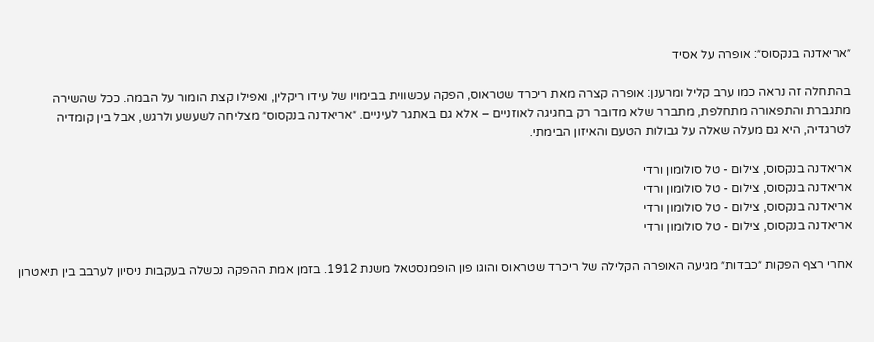״אריאדנה בנקסוס״: אופרה על אסיד

בהתחלה זה נראה כמו ערב קליל ומרענן: אופרה קצרה מאת ריכרד שטראוס, הפקה עכשווית בבימויו של עידו ריקלין, ואפילו קצת הומור על הבמה. ככל שהשירה מתגברת והתפאורה מתחלפת, מתברר שלא מדובר רק בחגיגה לאוזניים – אלא גם באתגר לעיניים. ״אריאדנה בנקסוס״ מצליחה לשעשע ולרגש, אבל בין קומדיה לטרגדיה, היא גם מעלה שאלה על גבולות הטעם והאיזון הבימתי.

אריאדנה בנקסוס, צילום - טל סולומון ורדי
אריאדנה בנקסוס, צילום - טל סולומון ורדי
אריאדנה בנקסוס, צילום - טל סולומון ורדי
אריאדנה בנקסוס, צילום - טל סולומון ורדי

אחרי רצף הפקות ״כבדות״ מגיעה האופרה הקלילה של ריכרד שטראוס והוגו פון הופמנסטאל משנת 1912. בזמן אמת ההפקה נכשלה בעקבות ניסיון לערבב בין תיאטרון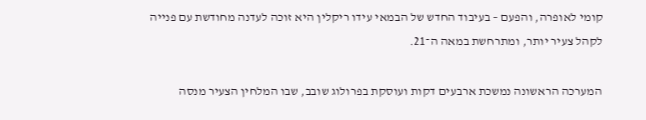קומי לאופרה, והפעם – בעיבוד החדש של הבמאי עידו ריקלין היא זוכה לעדנה מחודשת עם פנייה לקהל צעיר יותר, ומתרחשת במאה ה־21.

המערכה הראשונה נמשכת ארבעים דקות ועוסקת בפרולוג שובב, שבו המלחין הצעיר מנסה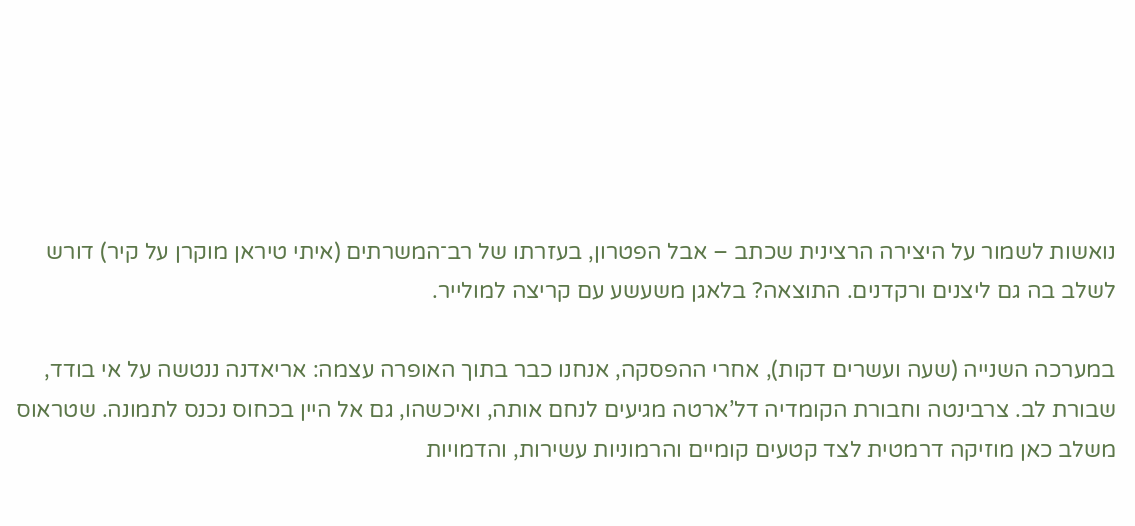נואשות לשמור על היצירה הרצינית שכתב – אבל הפטרון, בעזרתו של רב־המשרתים (איתי טיראן מוקרן על קיר) דורש לשלב בה גם ליצנים ורקדנים. התוצאה? בלאגן משעשע עם קריצה למולייר.

במערכה השנייה (שעה ועשרים דקות), אחרי ההפסקה, אנחנו כבר בתוך האופרה עצמה: אריאדנה ננטשה על אי בודד, שבורת לב. צרבינטה וחבורת הקומדיה דל’ארטה מגיעים לנחם אותה, ואיכשהו, גם אל היין בכחוס נכנס לתמונה. שטראוס משלב כאן מוזיקה דרמטית לצד קטעים קומיים והרמוניות עשירות, והדמויות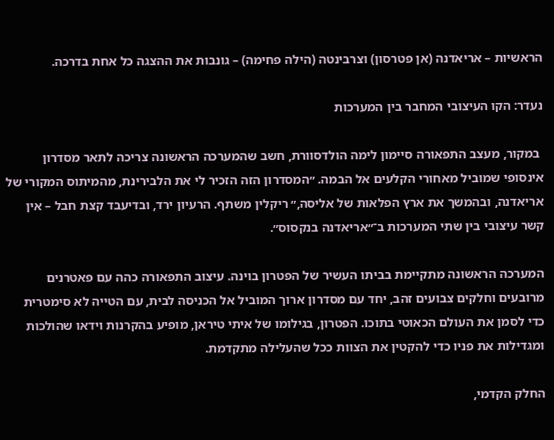הראשיות – אריאדנה (אן פטרסון) וצרבינטה (הילה פחימה) – גונבות את ההצגה כל אחת בדרכה.

נעדר: הקו העיצובי המחבר בין המערכות

 במקור, מעצב התפאורה סיימון לימה הולדסוורת, חשב שהמערכה הראשונה צריכה לתאר מסדרון אינסופי שמוביל מאחורי הקלעים אל הבמה. ״המסדרון הזה הזכיר לי את הלבירינת, מהמיתוס המקורי של אריאדנה, ובהמשך את ארץ הפלאות של אליסה,״ ריקלין משתף. הרעיון ירד, ובדיעבד קצת חבל – אין קשר עיצובי בין שתי המערכות ב־״אריאדנה בנקסוס״.

המערכה הראשונה מתקיימת בביתו העשיר של הפטרון בוינה. עיצוב התפאורה כהה עם פאטרנים מרובעים וחלקים צבועים זהב, יחד עם מסדרון ארוך המוביל אל הכניסה לבית, עם הטייה לא סימטרית כדי לסמן את העולם הכאוטי בתוכו. הפטרון, בגילומו של איתי טיראן, מופיע בהקרנות וידאו שהולכות ומגדילות את פניו כדי להקטין את הצוות ככל שהעלילה מתקדמת.

החלק הקדמי,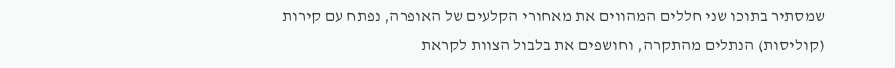שמסתיר בתוכו שני חללים המהווים את מאחורי הקלעים של האופרה, נפתח עם קירות (קוליסות) הנתלים מהתקרה, וחושפים את בלבול הצוות לקראת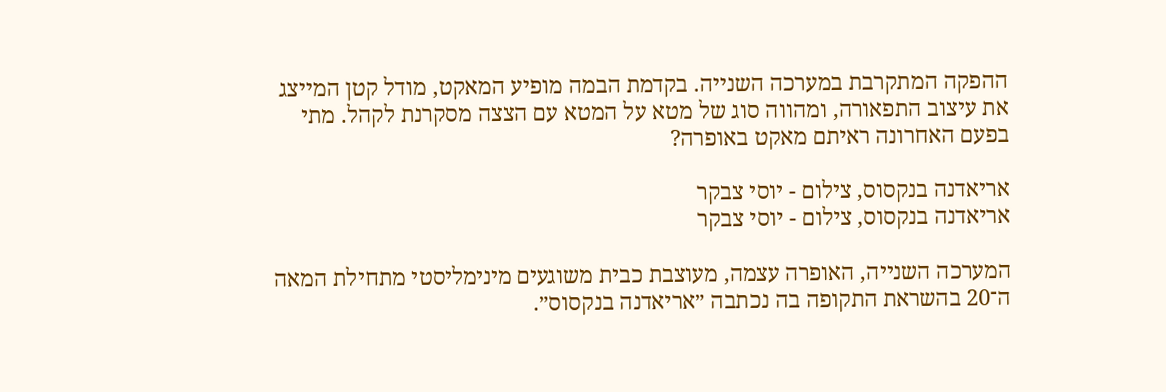ההפקה המתקרבת במערכה השנייה. בקדמת הבמה מופיע המאקט, מודל קטן המייצג את עיצוב התפאורה, ומהווה סוג של מטא על המטא עם הצצה מסקרנת לקהל. מתי בפעם האחרונה ראיתם מאקט באופרה?

אריאדנה בנקסוס, צילום - יוסי צבקר
אריאדנה בנקסוס, צילום - יוסי צבקר

המערכה השנייה, האופרה עצמה, מעוצבת כבית משוגעים מינימליסטי מתחילת המאה ה־20 בהשראת התקופה בה נכתבה ״אריאדנה בנקסוס״.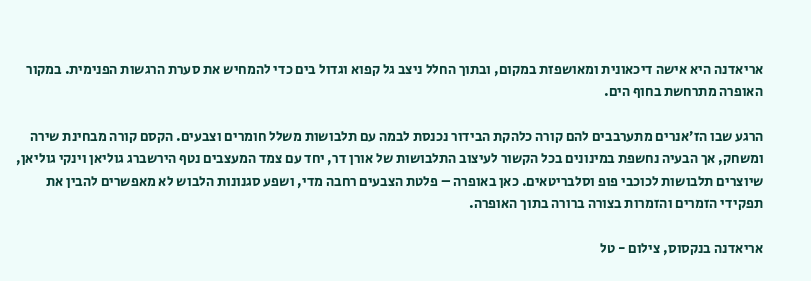אריאדנה היא אישה דיכאונית ומאושפזת במקום, ובתוך החלל ניצב גל קפוא וגדול בים כדי להמחיש את סערת הרגשות הפנימית. במקור האופרה מתרחשת בחוף הים.

הרגע שבו הז׳אנרים מתערבבים להם קורה כלהקת הבידור נכנסת לבמה עם תלבושות משלל חומרים וצבעים. הקסם קורה מבחינת שירה ומשחק, אך הבעיה נחשפת במינונים בכל הקשור לעיצוב התלבושות של אורן דר, יחד עם צמד המעצבים נטף הירשברג גוליאן וינקי גוליאן, שיוצרים תלבושות לכוכבי פופ וסלבריטאים. כאן באופרה – פלטת הצבעים רחבה מדי, ושפע סגנונות הלבוש לא מאפשרים להבין את תפקידי הזמרים והזמרות בצורה ברורה בתוך האופרה.

אריאדנה בנקסוס, צילום - טל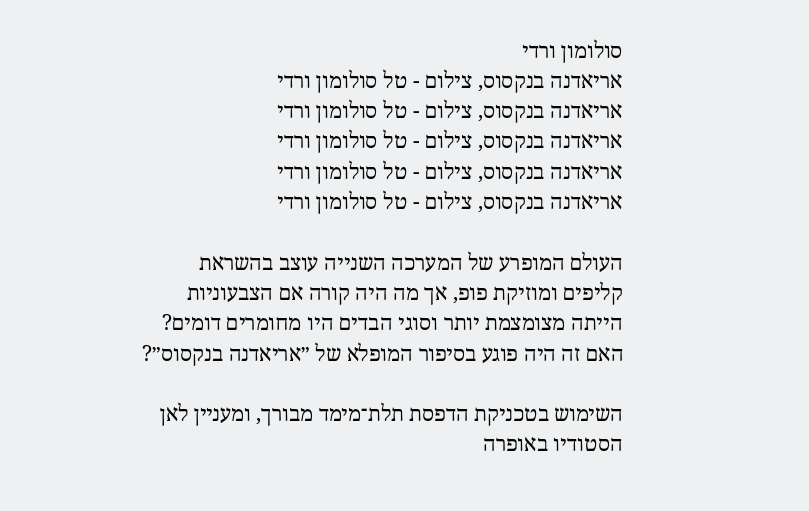סולומון ורדי
אריאדנה בנקסוס, צילום - טל סולומון ורדי
אריאדנה בנקסוס, צילום - טל סולומון ורדי
אריאדנה בנקסוס, צילום - טל סולומון ורדי
אריאדנה בנקסוס, צילום - טל סולומון ורדי
אריאדנה בנקסוס, צילום - טל סולומון ורדי

העולם המופרע של המערכה השנייה עוצב בהשראת קליפים ומוזיקת פופ, אך מה היה קורה אם הצבעוניות הייתה מצומצמת יותר וסוגי הבדים היו מחומרים דומים? האם זה היה פוגע בסיפור המופלא של ״אריאדנה בנקסוס״?

השימוש בטכניקת הדפסת תלת־מימד מבורך, ומעניין לאן הסטודיו באופרה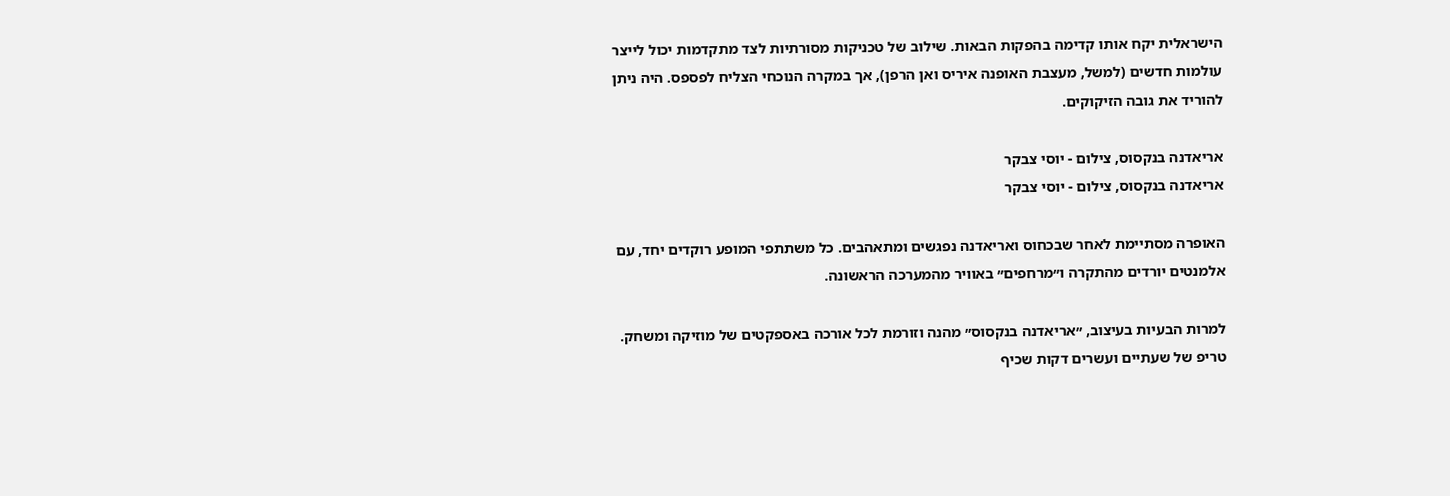הישראלית יקח אותו קדימה בהפקות הבאות. שילוב של טכניקות מסורתיות לצד מתקדמות יכול לייצר עולמות חדשים (למשל, מעצבת האופנה איריס ואן הרפן), אך במקרה הנוכחי הצליח לפספס. היה ניתן להוריד את גובה הזיקוקים.

אריאדנה בנקסוס, צילום - יוסי צבקר
אריאדנה בנקסוס, צילום - יוסי צבקר

האופרה מסתיימת לאחר שבכחוס ואריאדנה נפגשים ומתאהבים. כל משתתפי המופע רוקדים יחד, עם אלמנטים יורדים מהתקרה ו״מרחפים״ באוויר מהמערכה הראשונה.

למרות הבעיות בעיצוב, ״אריאדנה בנקסוס״ מהנה וזורמת לכל אורכה באספקטים של מוזיקה ומשחק. טריפ של שעתיים ועשרים דקות שכיף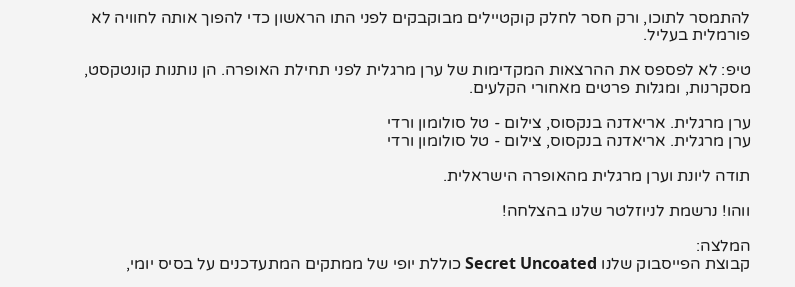להתמסר לתוכו, ורק חסר לחלק קוקטיילים מבוקבקים לפני התו הראשון כדי להפוך אותה לחוויה לא פורמלית בעליל.

טיפ: לא לפספס את ההרצאות המקדימות של ערן מרגלית לפני תחילת האופרה. הן נותנות קונטקסט, מסקרנות, ומגלות פרטים מאחורי הקלעים.

ערן מרגלית. אריאדנה בנקסוס, צילום - טל סולומון ורדי
ערן מרגלית. אריאדנה בנקסוס, צילום - טל סולומון ורדי

תודה ליונת וערן מרגלית מהאופרה הישראלית.

ווהו! נרשמת לניוזלטר שלנו בהצלחה!

המלצה:
קבוצת הפייסבוק שלנו Secret Uncoated כוללת יופי של ממתקים המתעדכנים על בסיס יומי,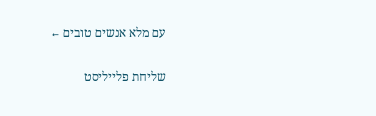עם מלא אנשים טובים ←

שליחת פלייליסט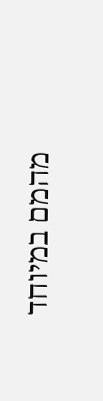מהמם במיוחד